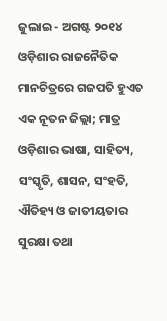ଜୁଲାଇ - ଅଗଷ୍ଟ ୨୦୧୪
ଓଡ଼ିଶାର ରାଜନୈତିକ ମାନଚିତ୍ରରେ ଗଜପତି ହୁଏତ ଏକ ନୂତନ ଜିଲ୍ଲା; ମାତ୍ର ଓଡ଼ିଶାର ଭାଷା, ସାହିତ୍ୟ, ସଂସ୍କୃତି, ଶାସନ, ସଂହତି, ଐତିହ୍ୟ ଓ ଜାତୀୟତାର ସୁରକ୍ଷା ତଥା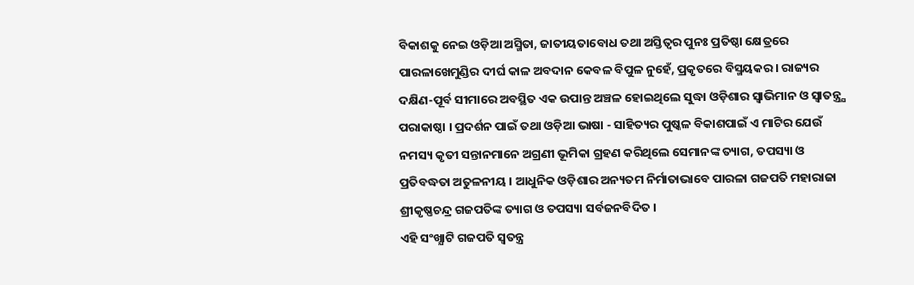ବିକାଶକୁ ନେଇ ଓଡ଼ିଆ ଅସ୍ମିତା, ଜାତୀୟତାବୋଧ ତଥା ଅସ୍ତିତ୍ୱର ପୁନଃ ପ୍ରତିଷ୍ଠା କ୍ଷେତ୍ରରେ ପାରଳାଖେମୁଣ୍ଡିର ଦୀର୍ଘ କାଳ ଅବଦାନ କେବଳ ବିପୁଳ ନୁହେଁ, ପ୍ରକୃତରେ ବିସ୍ମୟକର । ରାଜ୍ୟର ଦକ୍ଷିଣ-ପୂର୍ବ ସୀମାରେ ଅବସ୍ଥିତ ଏକ ଉପାନ୍ତ ଅଞ୍ଚଳ ହୋଇଥିଲେ ସୁଦ୍ଧା ଓଡ଼ିଶାର ସ୍ୱାଭିମାନ ଓ ସ୍ୱାତନ୍ତ୍ର୍ଯ ପରାକାଷ୍ଠା । ପ୍ରଦର୍ଶନ ପାଇଁ ତଥା ଓଡ଼ିଆ ଭାଷା - ସାହିତ୍ୟର ପୁଷ୍କଳ ବିକାଶପାଇଁ ଏ ମାଟିର ଯେଉଁ ନମସ୍ୟ କୃତୀ ସନ୍ତାନମାନେ ଅଗ୍ରଣୀ ଭୂମିକା ଗ୍ରହଣ କରିଥିଲେ ସେମାନଙ୍କ ତ୍ୟାଗ, ତପସ୍ୟା ଓ ପ୍ରତିବଦ୍ଧତା ଅତୁଳନୀୟ । ଆଧୁନିକ ଓଡ଼ିଶାର ଅନ୍ୟତମ ନିର୍ମାତାଭାବେ ପାରଳା ଗଜପତି ମହାରାଜା ଶ୍ରୀକୃଷ୍ଣଚନ୍ଦ୍ର ଗଜପତିଙ୍କ ତ୍ୟାଗ ଓ ତପସ୍ୟା ସର୍ବଜନବିଦିତ ।
ଏହି ସଂଖ୍ଯାଟି ଗଜପତି ସ୍ବତନ୍ତ୍ର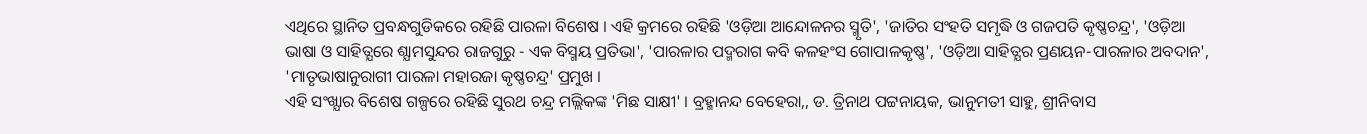ଏଥିରେ ସ୍ଥାନିତ ପ୍ରବନ୍ଧଗୁଡିକରେ ରହିଛି ପାରଳା ବିଶେଷ । ଏହି କ୍ରମରେ ରହିଛି 'ଓଡ଼ିଆ ଆନ୍ଦୋଳନର ସ୍ମୃତି', 'ଜାତିର ସଂହତି ସମୃଦ୍ଧି ଓ ଗଜପତି କୃଷ୍ଣଚନ୍ଦ୍ର', 'ଓଡ଼ିଆ ଭାଷା ଓ ସାହିତ୍ଯରେ ଶ୍ଯାମସୁନ୍ଦର ରାଜଗୁରୁ - ଏକ ବିସ୍ମୟ ପ୍ରତିଭା', 'ପାରଳାର ପଦ୍ମରାଗ କବି କଳହଂସ ଗୋପାଳକୃଷ୍ଣ', 'ଓଡ଼ିଆ ସାହିତ୍ଯର ପ୍ରଣୟନ-ପାରଳାର ଅବଦାନ', 'ମାତୃଭାଷାନୁରାଗୀ ପାରଳା ମହାରଜା କୃଷ୍ଣଚନ୍ଦ୍ର' ପ୍ରମୁଖ ।
ଏହି ସଂଖ୍ଯାର ବିଶେଷ ଗଳ୍ପରେ ରହିଛି ସୁରଥ ଚନ୍ଦ୍ର ମଲ୍ଲିକଙ୍କ 'ମିଛ ସାକ୍ଷୀ' । ବ୍ରହ୍ମାନନ୍ଦ ବେହେରା,, ଡ. ତ୍ରିନାଥ ପଟ୍ଟନାୟକ, ଭାନୁମତୀ ସାହୁ, ଶ୍ରୀନିବାସ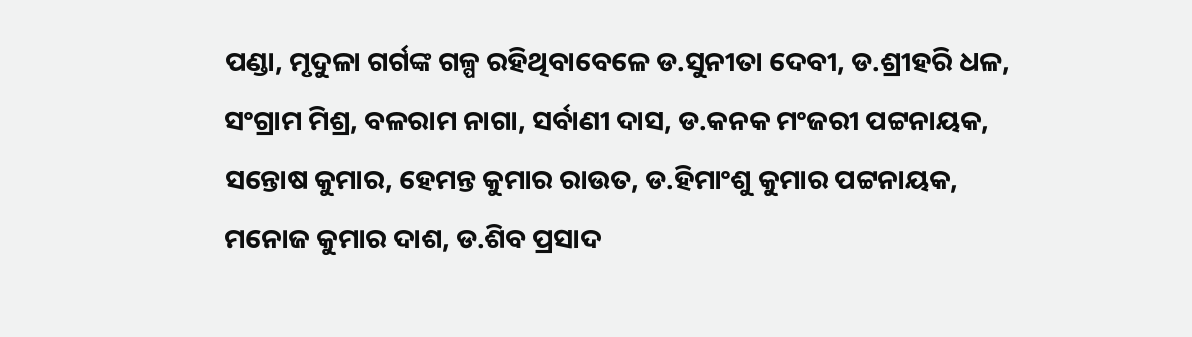ପଣ୍ଡା, ମୃଦୁଳା ଗର୍ଗଙ୍କ ଗଳ୍ପ ରହିଥିବାବେଳେ ଡ.ସୁନୀତା ଦେବୀ, ଡ.ଶ୍ରୀହରି ଧଳ, ସଂଗ୍ରାମ ମିଶ୍ର, ବଳରାମ ନାଗା, ସର୍ବାଣୀ ଦାସ, ଡ.କନକ ମଂଜରୀ ପଟ୍ଟନାୟକ, ସନ୍ତୋଷ କୁମାର, ହେମନ୍ତ କୁମାର ରାଉତ, ଡ.ହିମାଂଶୁ କୁମାର ପଟ୍ଟନାୟକ, ମନୋଜ କୁମାର ଦାଶ, ଡ.ଶିବ ପ୍ରସାଦ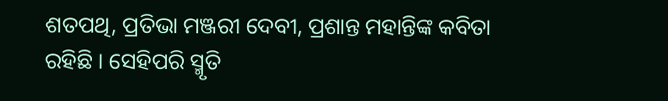ଶତପଥି, ପ୍ରତିଭା ମଞ୍ଜରୀ ଦେବୀ, ପ୍ରଶାନ୍ତ ମହାନ୍ତିଙ୍କ କବିତା ରହିଛି । ସେହିପରି ସ୍ମୃତି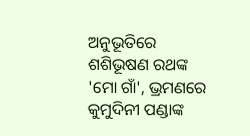ଅନୁଭୂତିରେ ଶଶିଭୂଷଣ ରଥଙ୍କ 'ମୋ ଗାଁ', ଭ୍ରମଣରେ କୁମୁଦିନୀ ପଣ୍ଡାଙ୍କ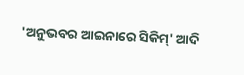'ଅନୁଭବର ଆଇନାରେ ସିକିମ୍' ଆଦି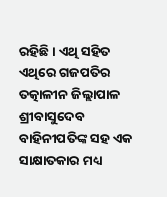ରହିଛି । ଏଥି ସହିତ ଏଥିରେ ଗଜପତିର ତତ୍କାଳୀନ ଜିଲ୍ଲାପାଳ ଶ୍ରୀବାସୁଦେବ ବାହିନୀପତିଙ୍କ ସହ ଏକ ସାକ୍ଷାତକାର ମଧ୍ୟ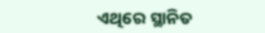ଏଥିରେ ସ୍ଥାନିତ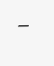।